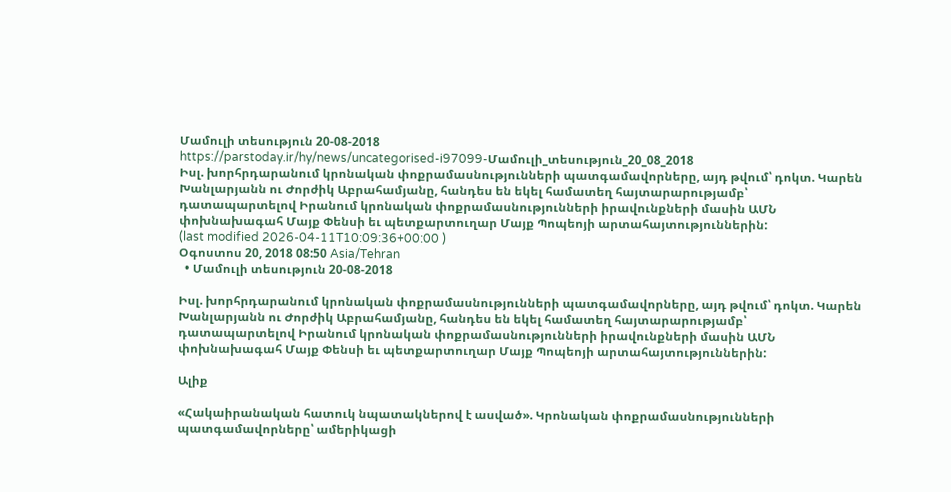Մամուլի տեսություն 20-08-2018
https://parstoday.ir/hy/news/uncategorised-i97099-Մամուլի_տեսություն_20_08_2018
Իսլ. խորհրդարանում կրոնական փոքրամասնությունների պատգամավորները, այդ թվում՝ դոկտ. Կարեն Խանլարյանն ու Ժորժիկ Աբրահամյանը, հանդես են եկել համատեղ հայտարարությամբ՝ դատապարտելով Իրանում կրոնական փոքրամասնությունների իրավունքների մասին ԱՄՆ փոխնախագահ Մայք Փենսի եւ պետքարտուղար Մայք Պոպեոյի արտահայտություններին:
(last modified 2026-04-11T10:09:36+00:00 )
Օգոստոս 20, 2018 08:50 Asia/Tehran
  • Մամուլի տեսություն 20-08-2018

Իսլ. խորհրդարանում կրոնական փոքրամասնությունների պատգամավորները, այդ թվում՝ դոկտ. Կարեն Խանլարյանն ու Ժորժիկ Աբրահամյանը, հանդես են եկել համատեղ հայտարարությամբ՝ դատապարտելով Իրանում կրոնական փոքրամասնությունների իրավունքների մասին ԱՄՆ փոխնախագահ Մայք Փենսի եւ պետքարտուղար Մայք Պոպեոյի արտահայտություններին:

Ալիք

«Հակաիրանական հատուկ նպատակներով է ասված». Կրոնական փոքրամասնությունների պատգամավորները՝ ամերիկացի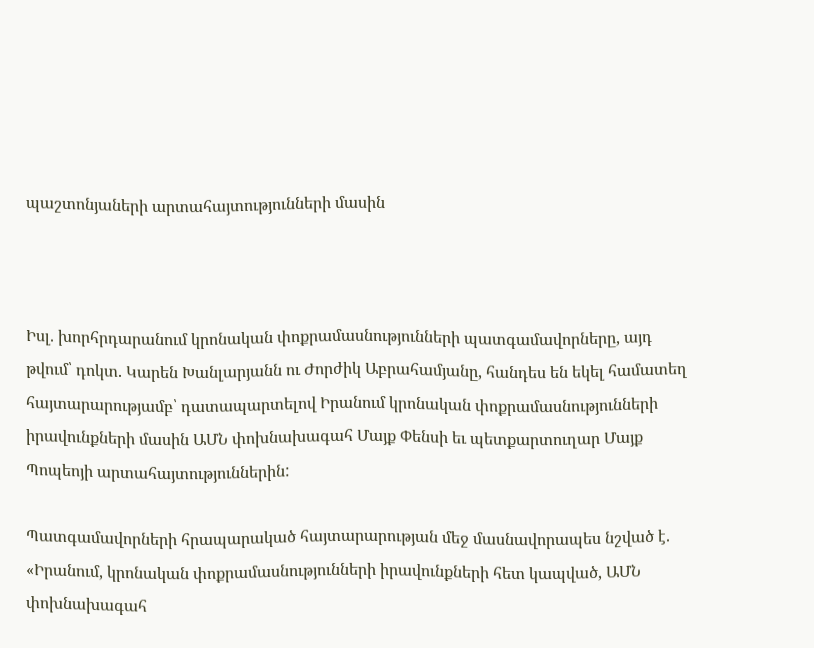պաշտոնյաների արտահայտությունների մասին



Իսլ. խորհրդարանում կրոնական փոքրամասնությունների պատգամավորները, այդ թվում՝ դոկտ. Կարեն Խանլարյանն ու Ժորժիկ Աբրահամյանը, հանդես են եկել համատեղ հայտարարությամբ՝ դատապարտելով Իրանում կրոնական փոքրամասնությունների իրավունքների մասին ԱՄՆ փոխնախագահ Մայք Փենսի եւ պետքարտուղար Մայք Պոպեոյի արտահայտություններին:

Պատգամավորների հրապարակած հայտարարության մեջ մասնավորապես նշված է. «Իրանում, կրոնական փոքրամասնությունների իրավունքների հետ կապված, ԱՄՆ փոխնախագահ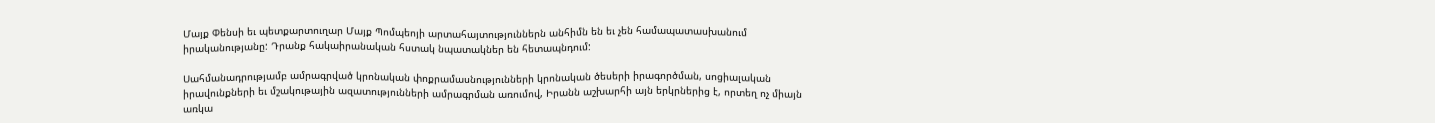Մայք Փենսի եւ պետքարտուղար Մայք Պոմպեոյի արտահայտություններն անհիմն են եւ չեն համապատասխանում իրականությանը: Դրանք հակաիրանական հստակ նպատակներ են հետապնդում:

Սահմանադրությամբ ամրագրված կրոնական փոքրամասնությունների կրոնական ծեսերի իրագործման, սոցիալական իրավունքների եւ մշակութային ազատությունների ամրագրման առումով, Իրանն աշխարհի այն երկրներից է, որտեղ ոչ միայն առկա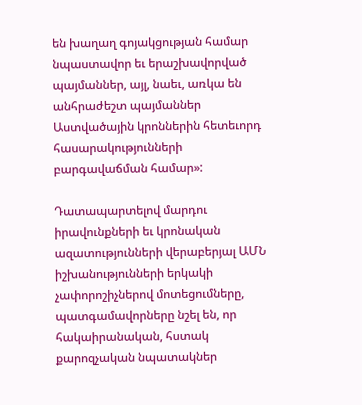են խաղաղ գոյակցության համար նպաստավոր եւ երաշխավորված պայմաններ, այլ, նաեւ, առկա են անհրաժեշտ պայմաններ Աստվածային կրոններին հետեւորդ հասարակությունների բարգավաճման համար»:

Դատապարտելով մարդու իրավունքների եւ կրոնական ազատությունների վերաբերյալ ԱՄՆ իշխանությունների երկակի չափորոշիչներով մոտեցումները, պատգամավորները նշել են, որ հակաիրանական, հստակ քարոզչական նպատակներ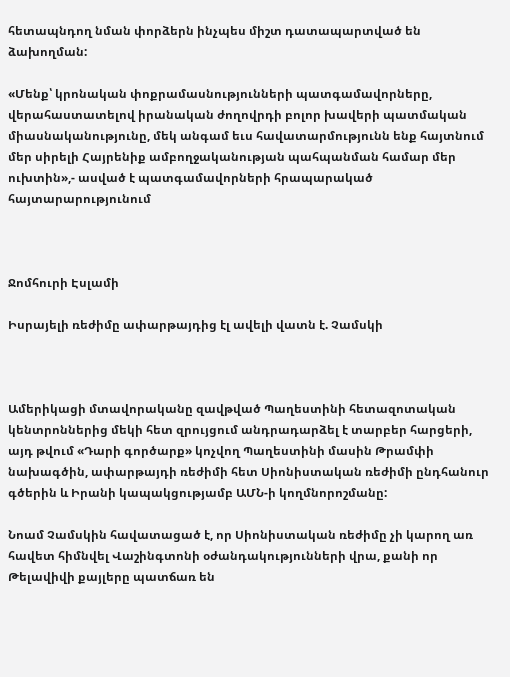հետապնդող նման փորձերն ինչպես միշտ դատապարտված են ձախողման:

«Մենք՝ կրոնական փոքրամասնությունների պատգամավորները, վերահաստատելով իրանական ժողովրդի բոլոր խավերի պատմական միասնականությունը, մեկ անգամ եւս հավատարմությունն ենք հայտնում մեր սիրելի Հայրենիք ամբողջականության պահպանման համար մեր ուխտին»,- ասված է պատգամավորների հրապարակած հայտարարությունում



Ջոմհուրի Էսլամի

Իսրայելի ռեժիմը ափարթայդից էլ ավելի վատն է. Չամսկի



Ամերիկացի մտավորականը զավթված Պաղեստինի հետազոտական կենտրոններից մեկի հետ զրույցում անդրադարձել է տարբեր հարցերի, այդ թվում «Դարի գործարք» կոչվող Պաղեստինի մասին Թրամփի նախագծին, ափարթայդի ռեժիմի հետ Սիոնիստական ռեժիմի ընդհանուր գծերին և Իրանի կապակցությամբ ԱՄՆ-ի կողմնորոշմանը:

Նոամ Չամսկին հավատացած է, որ Սիոնիստական ռեժիմը չի կարող առ հավետ հիմնվել Վաշինգտոնի օժանդակությունների վրա, քանի որ Թելավիվի քայլերը պատճառ են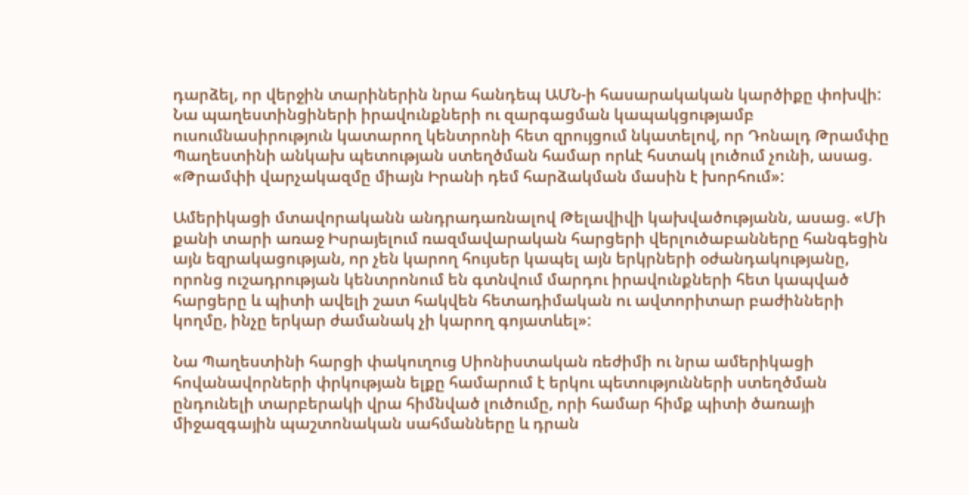դարձել, որ վերջին տարիներին նրա հանդեպ ԱՄՆ-ի հասարակական կարծիքը փոխվի: Նա պաղեստինցիների իրավունքների ու զարգացման կապակցությամբ ուսումնասիրություն կատարող կենտրոնի հետ զրույցում նկատելով, որ Դոնալդ Թրամփը Պաղեստինի անկախ պետության ստեղծման համար որևէ հստակ լուծում չունի, ասաց. «Թրամփի վարչակազմը միայն Իրանի դեմ հարձակման մասին է խորհում»:

Ամերիկացի մտավորականն անդրադառնալով Թելավիվի կախվածությանն, ասաց. «Մի քանի տարի առաջ Իսրայելում ռազմավարական հարցերի վերլուծաբանները հանգեցին այն եզրակացության, որ չեն կարող հույսեր կապել այն երկրների օժանդակությանը, որոնց ուշադրության կենտրոնում են գտնվում մարդու իրավունքների հետ կապված հարցերը և պիտի ավելի շատ հակվեն հետադիմական ու ավտորիտար բաժինների կողմը, ինչը երկար ժամանակ չի կարող գոյատևել»:

Նա Պաղեստինի հարցի փակուղուց Սիոնիստական ռեժիմի ու նրա ամերիկացի հովանավորների փրկության ելքը համարում է երկու պետությունների ստեղծման ընդունելի տարբերակի վրա հիմնված լուծումը, որի համար հիմք պիտի ծառայի միջազգային պաշտոնական սահմանները և դրան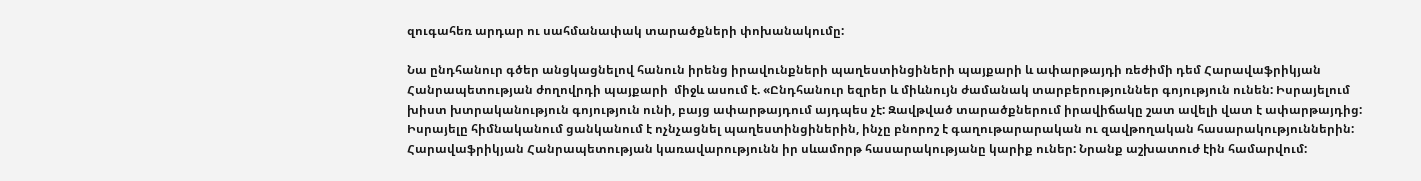զուգահեռ արդար ու սահմանափակ տարածքների փոխանակումը:

Նա ընդհանուր գծեր անցկացնելով հանուն իրենց իրավունքների պաղեստինցիների պայքարի և ափարթայդի ռեժիմի դեմ Հարավաֆրիկյան Հանրապետության ժողովրդի պայքարի  միջև ասում է. «Ընդհանուր եզրեր և միևնույն ժամանակ տարբերություններ գոյություն ունեն: Իսրայելում խիստ խտրականություն գոյություն ունի, բայց ափարթայդում այդպես չէ: Զավթված տարածքներում իրավիճակը շատ ավելի վատ է ափարթայդից: Իսրայելը հիմնականում ցանկանում է ոչնչացնել պաղեստինցիներին, ինչը բնորոշ է գաղութարարական ու զավթողական հասարակություններին: Հարավաֆրիկյան Հանրապետության կառավարությունն իր սևամորթ հասարակությանը կարիք ուներ: Նրանք աշխատուժ էին համարվում: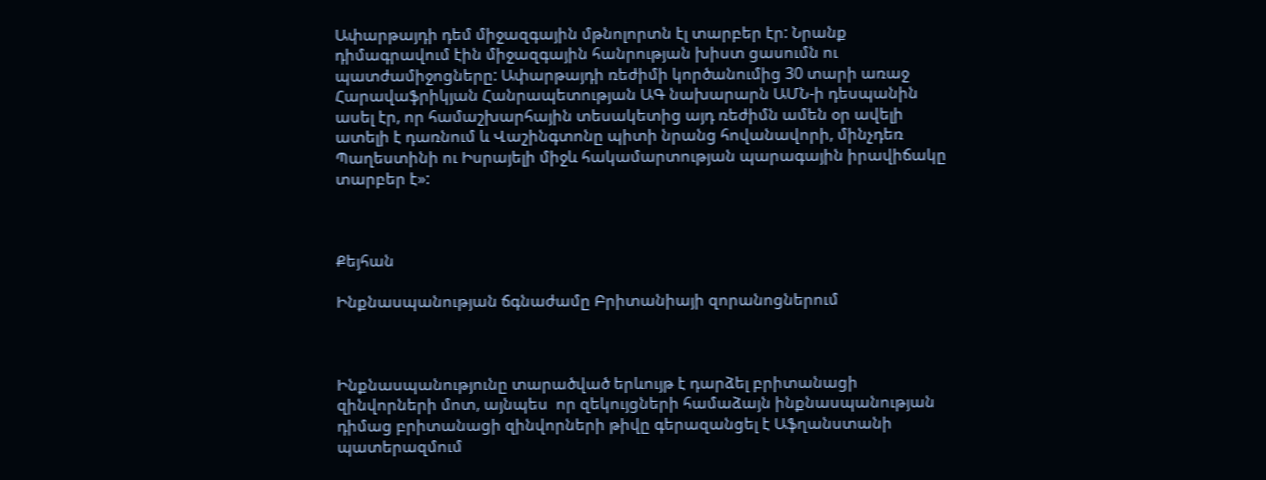Ափարթայդի դեմ միջազգային մթնոլորտն էլ տարբեր էր: Նրանք դիմագրավում էին միջազգային հանրության խիստ ցասումն ու պատժամիջոցները: Ափարթայդի ռեժիմի կործանումից 30 տարի առաջ Հարավաֆրիկյան Հանրապետության ԱԳ նախարարն ԱՄՆ-ի դեսպանին ասել էր, որ համաշխարհային տեսակետից այդ ռեժիմն ամեն օր ավելի ատելի է դառնում և Վաշինգտոնը պիտի նրանց հովանավորի, մինչդեռ Պաղեստինի ու Իսրայելի միջև հակամարտության պարագային իրավիճակը տարբեր է»:



Քեյհան

Ինքնասպանության ճգնաժամը Բրիտանիայի զորանոցներում



Ինքնասպանությունը տարածված երևույթ է դարձել բրիտանացի զինվորների մոտ, այնպես  որ զեկույցների համաձայն ինքնասպանության դիմաց բրիտանացի զինվորների թիվը գերազանցել է Աֆղանստանի պատերազմում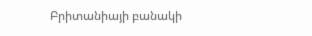Բրիտանիայի բանակի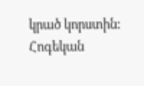կրած կորստին: Հոգեկան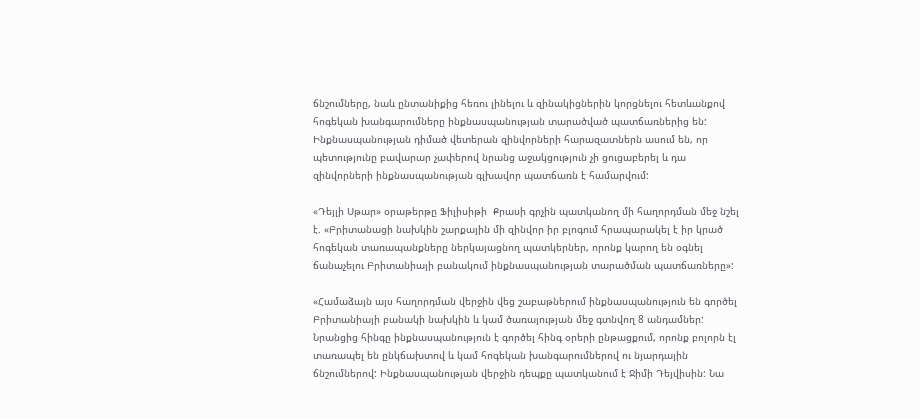ճնշումները, նաև ընտանիքից հեռու լինելու և զինակիցներին կորցնելու հետևանքով հոգեկան խանգարումները ինքնասպանության տարածված պատճառներից են: Ինքնասպանության դիմած վետերան զինվորների հարազատներն ասում են, որ պետությունը բավարար չափերով նրանց աջակցություն չի ցուցաբերել և դա զինվորների ինքնասպանության գլխավոր պատճառն է համարվում:

«Դեյլի Սթար» օրաթերթը Ֆիլիսիթի  Քրասի գրչին պատկանող մի հաղորդման մեջ նշել է. «Բրիտանացի նախկին շարքային մի զինվոր իր բլոգում հրապարակել է իր կրած հոգեկան տառապանքները ներկայացնող պատկերներ, որոնք կարող են օգնել ճանաչելու Բրիտանիայի բանակում ինքնասպանության տարածման պատճառները»:

«Համաձայն այս հաղորդման վերջին վեց շաբաթներում ինքնասպանություն են գործել Բրիտանիայի բանակի նախկին և կամ ծառայության մեջ գտնվող 8 անդամներ: Նրանցից հինգը ինքնասպանություն է գործել հինգ օրերի ընթացքում, որոնք բոլորն էլ տառապել են ընկճախտով և կամ հոգեկան խանգարումներով ու նյարդային ճնշումներով: Ինքնասպանության վերջին դեպքը պատկանում է Ջիմի Դեյվիսին: Նա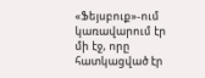«Ֆեյսբուք»-ում կառավարում էր մի էջ, որը հատկացված էր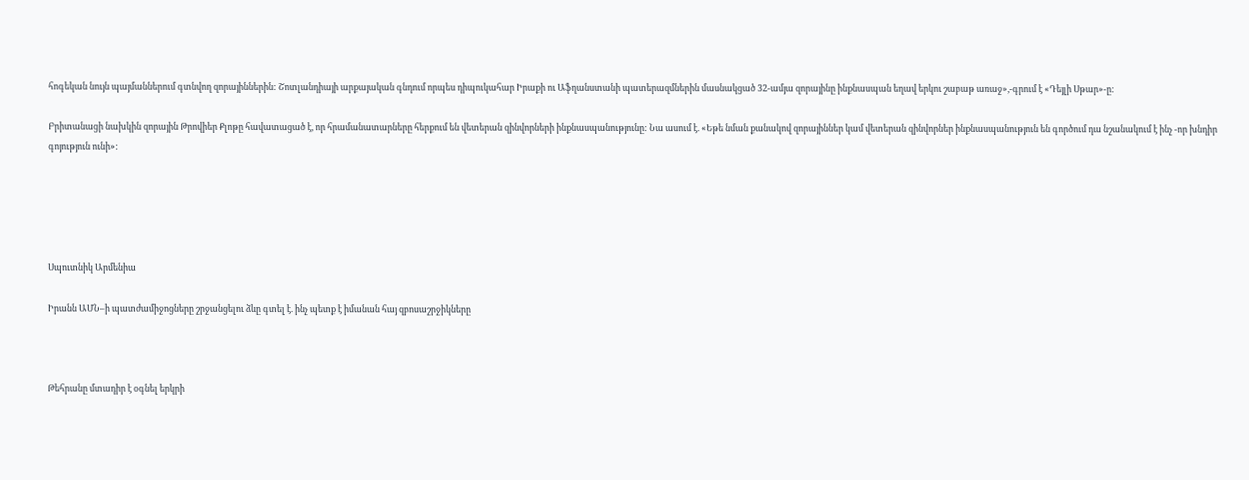հոգեկան նույն պայմաններում գտնվող զորայիններին: Շոտլանդիայի արքայական գնդում որպես դիպուկահար Իրաքի ու Աֆղանստանի պատերազմներին մասնակցած 32-ամյա զորայինը ինքնասպան եղավ երկու շաբաթ առաջ»,-գրում է «Դեյլի Սթար»-ը:

Բրիտանացի նախկին զորային Թրովիեր Քլոթը հավատացած է, որ հրամանատարները հերքում են վետերան զինվորների ինքնասպանությունը: Նա ասում է. «Եթե նման քանակով զորայիններ կամ վետերան զինվորներ ինքնասպանություն են գործում դա նշանակում է ինչ -որ խնդիր գոյություն ունի»:





Սպուտնիկ Արմենիա

Իրանն ԱՄՆ–ի պատժամիջոցները շրջանցելու ձևը գտել է. ինչ պետք է իմանան հայ զբոսաշրջիկները



Թեհրանը մտադիր է օգնել երկրի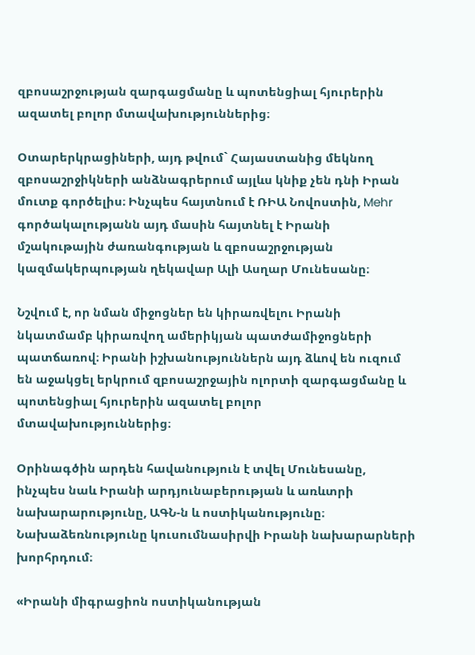զբոսաշրջության զարգացմանը և պոտենցիալ հյուրերին ազատել բոլոր մտավախություններից։

Օտարերկրացիների, այդ թվում` Հայաստանից մեկնող զբոսաշրջիկների անձնագրերում այլևս կնիք չեն դնի Իրան մուտք գործելիս։ Ինչպես հայտնում է ՌԻԱ Նովոստին, Mehr գործակալությանն այդ մասին հայտնել է Իրանի մշակութային ժառանգության և զբոսաշրջության կազմակերպության ղեկավար Ալի Ասղար Մունեսանը։

Նշվում է, որ նման միջոցներ են կիրառվելու Իրանի նկատմամբ կիրառվող ամերիկյան պատժամիջոցների պատճառով։ Իրանի իշխանություններն այդ ձևով են ուզում են աջակցել երկրում զբոսաշրջային ոլորտի զարգացմանը և պոտենցիալ հյուրերին ազատել բոլոր մտավախություններից։

Օրինագծին արդեն հավանություն է տվել Մունեսանը, ինչպես նաև Իրանի արդյունաբերության և առևտրի նախարարությունը, ԱԳՆ-ն և ոստիկանությունը։ Նախաձեռնությունը կուսումնասիրվի Իրանի նախարարների խորհրդում։

«Իրանի միգրացիոն ոստիկանության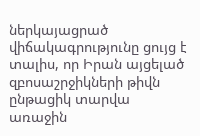ներկայացրած վիճակագրությունը ցույց է տալիս, որ Իրան այցելած զբոսաշրջիկների թիվն ընթացիկ տարվա առաջին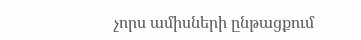չորս ամիսների ընթացքում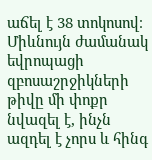աճել է 38 տոկոսով։ Միևնույն ժամանակ եվրոպացի զբոսաշրջիկների թիվը մի փոքր նվազել է, ինչն ազդել է չորս և հինգ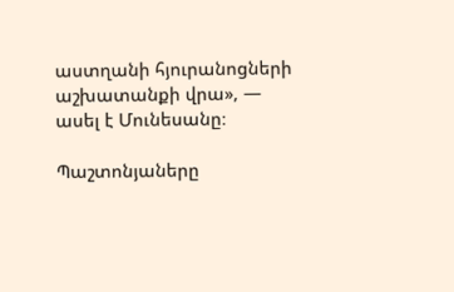աստղանի հյուրանոցների աշխատանքի վրա», — ասել է Մունեսանը։

Պաշտոնյաները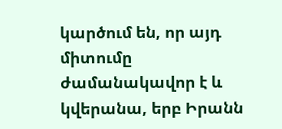կարծում են, որ այդ միտումը ժամանակավոր է և կվերանա, երբ Իրանն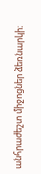անհրաժեշտ միջոցներ ձեռնարկի։